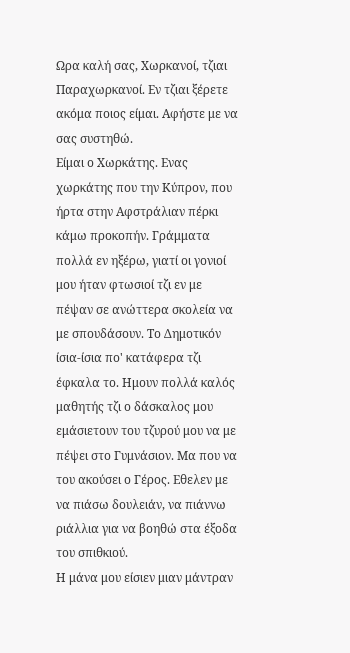Ωρα καλή σας, Χωρκανοί, τζιαι Παραχωρκανοί. Εν τζιαι ξέρετε ακόμα ποιος είμαι. Αφήστε με να σας συστηθώ.
Είμαι ο Χωρκάτης. Ενας χωρκάτης που την Κύπρον, που ήρτα στην Αφστράλιαν πέρκι κάμω προκοπήν. Γράμματα πολλά εν ηξέρω, γιατί οι γονιοί μου ήταν φτωσιοί τζι εν με πέψαν σε ανώττερα σκολεία να με σπουδάσουν. Το Δημοτικόν ίσια-ίσια πο' κατάφερα τζι έφκαλα το. Ημουν πολλά καλός μαθητής τζι ο δάσκαλος μου εμάσιετουν του τζυρού μου να με πέψει στο Γυμνάσιον. Μα που να του ακούσει ο Γέρος. Εθελεν με να πιάσω δουλειάν, να πιάννω ριάλλια για να βοηθώ στα έξοδα του σπιθκιού.
Η μάνα μου είσιεν μιαν μάντραν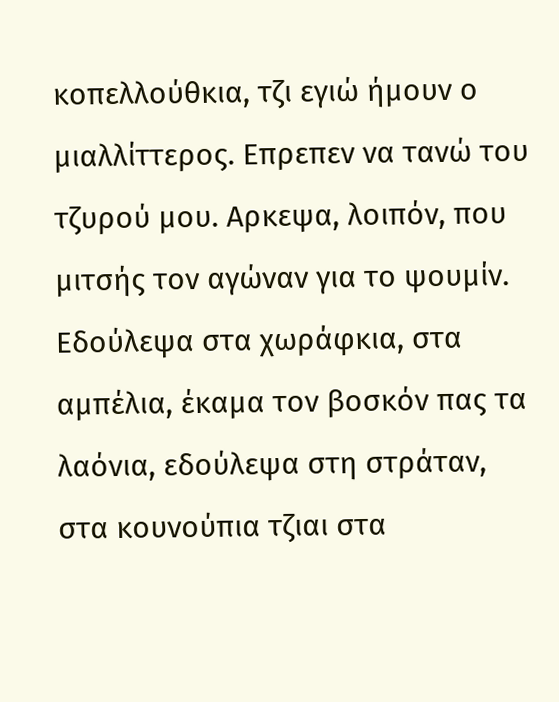κοπελλούθκια, τζι εγιώ ήμουν ο μιαλλίττερος. Επρεπεν να τανώ του τζυρού μου. Αρκεψα, λοιπόν, που μιτσής τον αγώναν για το ψουμίν. Εδούλεψα στα χωράφκια, στα αμπέλια, έκαμα τον βοσκόν πας τα λαόνια, εδούλεψα στη στράταν, στα κουνούπια τζιαι στα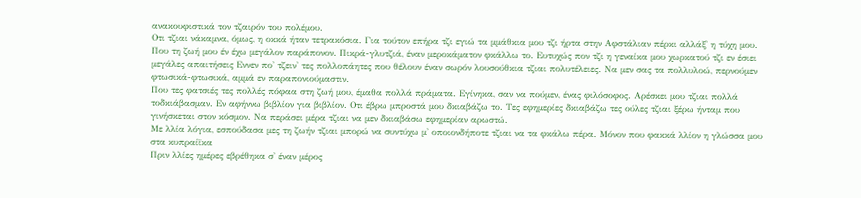ανακουφιστικά τον τζαιρόν του πολέμου.
Οτι τζιαι νάκαμνα, όμως, η οκκά ήταν τετρακόσια. Για τούτον επήρα τζι εγιώ τα μμάθκια μου τζι ήρτα στην Αφστάλιαν πέρκι αλλάξ' η τύχη μου.
Που τη ζωή μου έν έχω μεγάλον παράπονον. Πικρά-γλυτζιά, έναν μεροκάματον φκάλλω το. Ευτυχώς πον τζι η γεναίκα μου χωρκατού τζι εν έσιει μεγάλες απαιτήσεις Εννεν πο' τζειν' τες πολλοπάητες που θέλουν έναν σωρόν λουσούθκια τζιαι πολυτέλειες. Να μεν σας τα πολλυλοώ, περνούμεν φτωσικά-φτωσικά, αμμά εν παραπονιούμαστιν.
Που τες φατσιές τες πολλές πόφαα στη ζωή μου, έμαθα πολλά πράματα. Εγίνηκα, σαν να πούμεν, ένας φιλόσοφος. Αρέσκει μου τζιαι πολλά τοδκιάβασμαν. Εν αφήννω βιβλίον για βιβλίον. Οτι έβρω μπροστά μου δκιαβάζω το. Τες εφημερίες δκιαβάζω τες ούλες τζιαι ξέρω ήνταμ που γινήσκεται στον κόσμον. Να περάσει μέρα τζιαι να μεν δκιαβάσω εφημερίαν αρωστώ.
Με λλία λόγια, εσπούδασα μες τη ζωήν τζιαι μπορώ να συντύχω μ' οποιονδήποτε τζιαι να τα φκάλω πέρα. Μόνον που φακκά λλίον η γλώσσα μου στα κυπραίϊκα
Πριν λλίες ημέρες εβρέθηκα σ' έναν μέρος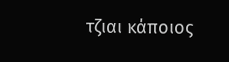τζιαι κάποιος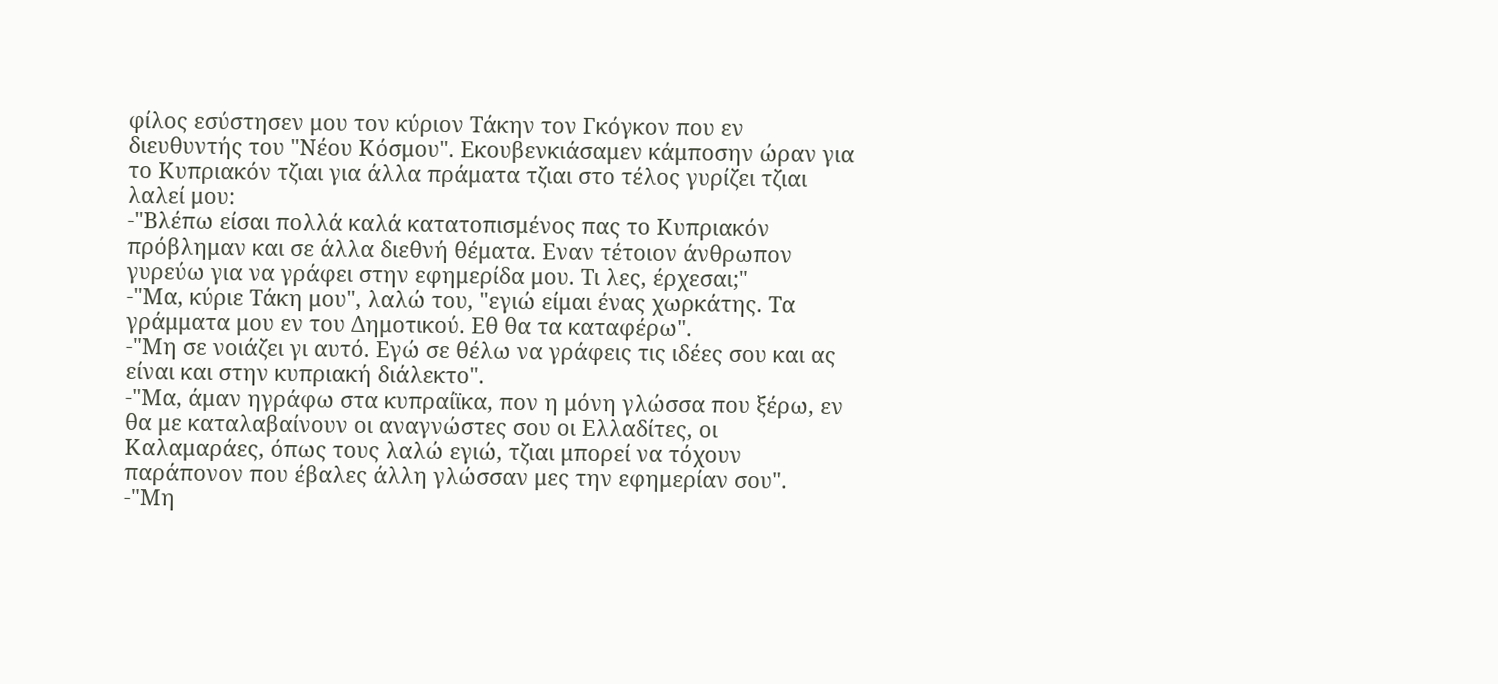φίλος εσύστησεν μου τον κύριον Τάκην τον Γκόγκον που εν διευθυντής του "Νέου Κόσμου". Εκουβενκιάσαμεν κάμποσην ώραν για το Κυπριακόν τζιαι για άλλα πράματα τζιαι στο τέλος γυρίζει τζιαι λαλεί μου:
-"Βλέπω είσαι πολλά καλά κατατοπισμένος πας το Κυπριακόν πρόβλημαν και σε άλλα διεθνή θέματα. Εναν τέτοιον άνθρωπον γυρεύω για να γράφει στην εφημερίδα μου. Τι λες, έρχεσαι;"
-"Μα, κύριε Τάκη μου", λαλώ του, "εγιώ είμαι ένας χωρκάτης. Τα γράμματα μου εν του Δημοτικού. Εθ θα τα καταφέρω".
-"Μη σε νοιάζει γι αυτό. Εγώ σε θέλω να γράφεις τις ιδέες σου και ας είναι και στην κυπριακή διάλεκτο".
-"Μα, άμαν ηγράφω στα κυπραίϊκα, πον η μόνη γλώσσα που ξέρω, εν θα με καταλαβαίνουν οι αναγνώστες σου οι Ελλαδίτες, οι Καλαμαράες, όπως τους λαλώ εγιώ, τζιαι μπορεί να τόχουν παράπονον που έβαλες άλλη γλώσσαν μες την εφημερίαν σου".
-"Μη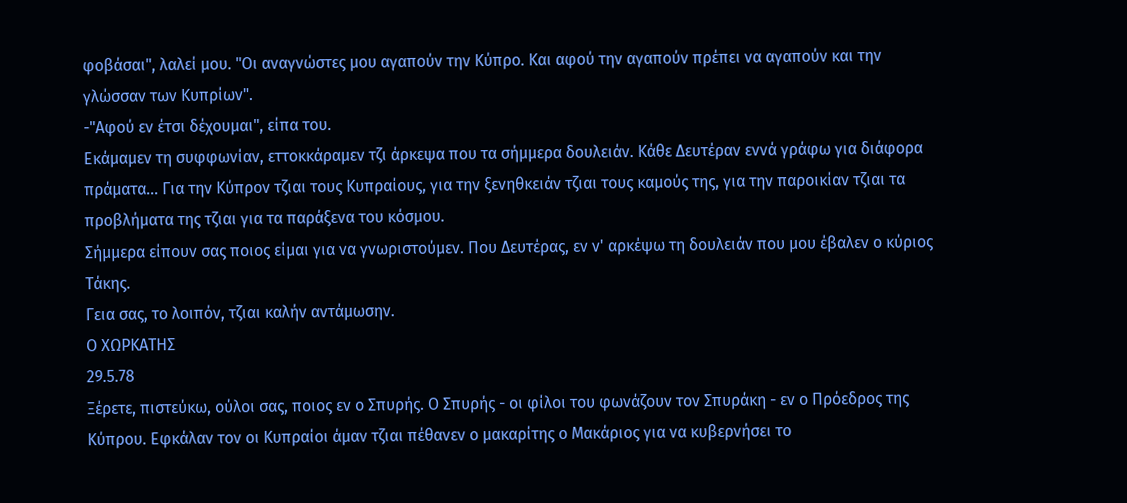φοβάσαι", λαλεί μου. "Οι αναγνώστες μου αγαπούν την Κύπρο. Και αφού την αγαπούν πρέπει να αγαπούν και την γλώσσαν των Κυπρίων".
-"Αφού εν έτσι δέχουμαι", είπα του.
Εκάμαμεν τη συφφωνίαν, εττοκκάραμεν τζι άρκεψα που τα σήμμερα δουλειάν. Κάθε Δευτέραν εννά γράφω για διάφορα πράματα... Για την Κύπρον τζιαι τους Κυπραίους, για την ξενηθκειάν τζιαι τους καμούς της, για την παροικίαν τζιαι τα προβλήματα της τζιαι για τα παράξενα του κόσμου.
Σήμμερα είπουν σας ποιος είμαι για να γνωριστούμεν. Που Δευτέρας, εν ν' αρκέψω τη δουλειάν που μου έβαλεν ο κύριος Τάκης.
Γεια σας, το λοιπόν, τζιαι καλήν αντάμωσην.
Ο ΧΩΡΚΑΤΗΣ
29.5.78
Ξέρετε, πιστεύκω, ούλοι σας, ποιος εν ο Σπυρής. Ο Σπυρής - οι φίλοι του φωνάζουν τον Σπυράκη - εν ο Πρόεδρος της Κύπρου. Εφκάλαν τον οι Κυπραίοι άμαν τζιαι πέθανεν ο μακαρίτης ο Μακάριος για να κυβερνήσει το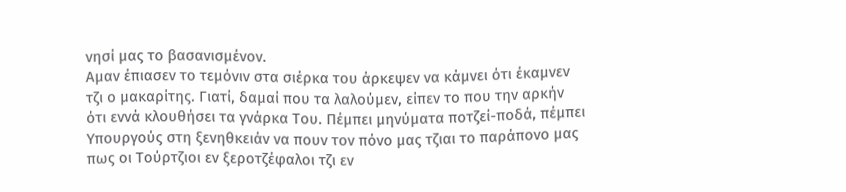νησί μας το βασανισμένον.
Αμαν έπιασεν το τεμόνιν στα σιέρκα του άρκεψεν να κάμνει ότι έκαμνεν τζι ο μακαρίτης. Γιατί, δαμαί που τα λαλούμεν, είπεν το που την αρκήν ότι εννά κλουθήσει τα γνάρκα Του. Πέμπει μηνύματα ποτζεί-ποδά, πέμπει Υπουργούς στη ξενηθκειάν να πουν τον πόνο μας τζιαι το παράπονο μας πως οι Τούρτζιοι εν ξεροτζέφαλοι τζι εν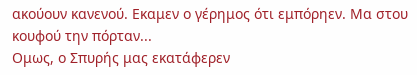ακούουν κανενού. Εκαμεν ο γέρημος ότι εμπόρηεν. Μα στου κουφού την πόρταν...
Ομως, ο Σπυρής μας εκατάφερεν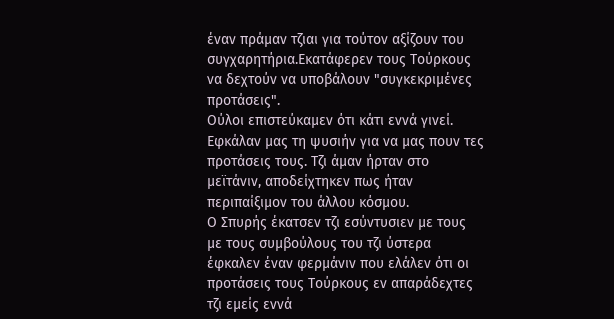έναν πράμαν τζιαι για τούτον αξίζουν του συγχαρητήρια.Εκατάφερεν τους Τούρκους να δεχτούν να υποβάλουν "συγκεκριμένες προτάσεις".
Ούλοι επιστεύκαμεν ότι κάτι εννά γινεί. Εφκάλαν μας τη ψυσιήν για να μας πουν τες προτάσεις τους. Τζι άμαν ήρταν στο μεϊτάνιν, αποδείχτηκεν πως ήταν περιπαίξιμον του άλλου κόσμου.
Ο Σπυρής έκατσεν τζι εσύντυσιεν με τους με τους συμβούλους του τζι ύστερα έφκαλεν έναν φερμάνιν που ελάλεν ότι οι προτάσεις τους Τούρκους εν απαράδεχτες τζι εμείς εννά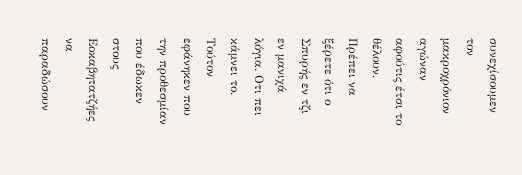συνεχίσουμεν τον μακροχρόνιον αγώναν αφούτις έτσι το θέλουν.
Πρέπει να ξέρετε ότι ο Σπυρής εν τζι εν μανιχά λόγια. Οτι πει κάμνει το. Τούτον εφάνηκεν που την προθεσμίαν που έδωκεν στους Εοκαβητατζήες να παραδώσουν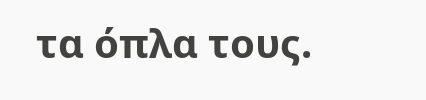τα όπλα τους.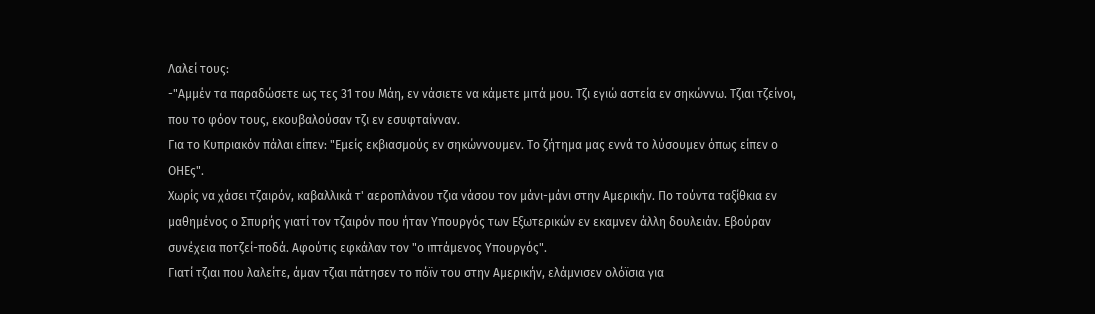Λαλεί τους:
-"Αμμέν τα παραδώσετε ως τες 31 του Μάη, εν νάσιετε να κάμετε μιτά μου. Τζι εγιώ αστεία εν σηκώννω. Τζιαι τζείνοι, που το φόον τους, εκουβαλούσαν τζι εν εσυφταίνναν.
Για το Κυπριακόν πάλαι είπεν: "Εμείς εκβιασμούς εν σηκώννουμεν. Το ζήτημα μας εννά το λύσουμεν όπως είπεν ο ΟΗΕς".
Χωρίς να χάσει τζαιρόν, καβαλλικά τ' αεροπλάνου τζια νάσου τον μάνι-μάνι στην Αμερικήν. Πο τούντα ταξίθκια εν μαθημένος ο Σπυρής γιατί τον τζαιρόν που ήταν Υπουργός των Εξωτερικών εν εκαμνεν άλλη δουλειάν. Εβούραν συνέχεια ποτζεί-ποδά. Αφούτις εφκάλαν τον "ο ιπτάμενος Υπουργός".
Γιατί τζιαι που λαλείτε, άμαν τζιαι πάτησεν το πόϊν του στην Αμερικήν, ελάμνισεν ολόϊσια για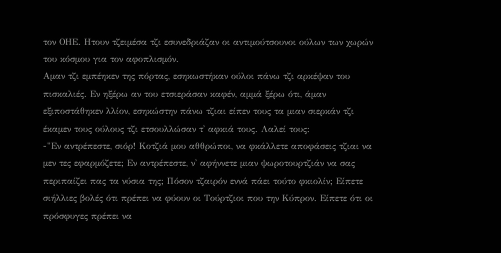τον ΟΗΕ. Ητουν τζειμέσα τζι εσυνεδριάζαν οι αντιμούτσουνοι ούλων των χωρών του κόσμου για τον αφοπλισμόν.
Αμαν τζι εμπέηκεν της πόρτας, εσηκωστήκαν ούλοι πάνω τζι αρκέψαν του πισκαλιές. Εν ηξέρω αν του ετσιεράσαν καφέν, αμμά ξέρω ότι, άμαν εξιποστάθηκεν λλίον, εσηκώστην πάνω τζιαι είπεν τους τα μιαν σιερκάν τζι έκαμεν τους ούλους τζι ετσουλλώσαν τ' αφκιά τους. Λαλεί τους:
-"Εν αντρέπεστε, σιόρ! Κοτζιά μου αθθρώποι, να φκάλλετε αποφάσεις τζιαι να μεν τες εφαρμόζετε; Εν αντρέπεστε, ν' αφήννετε μιαν ψωροτουρτζιάν να σας περιπαίζει πας τα νύσια της; Πόσον τζαιρόν εννά πάει τούτο φκιολίν; Είπετε σιήλλιες βολές ότι πρέπει να φύουν οι Τούρτζιοι που την Κύπρον. Είπετε ότι οι πρόσφυγες πρέπει να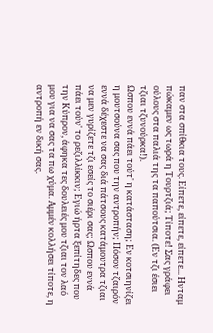παν στα σπίθκια τους. Είπετε, είπετε, είπετε... Ηνταμ πώκαμεν ως τωρά η Τουρτζιά; Τίποτε! Σας γράφει ούλους στα παλιά της τα παπούτσια. (Εν τζι έσιει τζιαι τζυνούρκα!).
Ωσπου εννά πάει τούτ' η κατάσταση; Εν κοτσιηνίζει η μουτσούνα σας που την αντροπήν; Πόσον τζαιρόν εννά δέχεστε να σας διά πάτσους κατάμουτρα τζιαι να μεν γυρίζετε τζι εσείς το σιέρι σας; Ωσπου εννά πάει τούν' το ρεζιλλίκκιν; Εγιώ ήρτα ξεπίτηδες που την Κύπρον, άφηκα τες δουλειές μου τζιαι τον λαό μου για να σας τα πω χύμα. Αμμέν κολλήσει τίποτε, η αντροπή εν δική σας.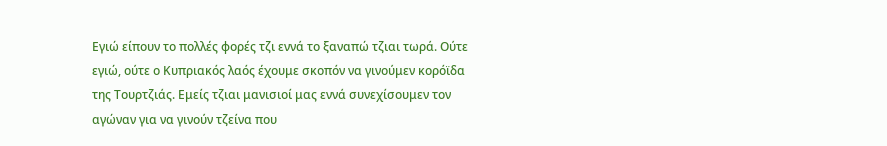Εγιώ είπουν το πολλές φορές τζι εννά το ξαναπώ τζιαι τωρά. Ούτε εγιώ, ούτε ο Κυπριακός λαός έχουμε σκοπόν να γινούμεν κορόϊδα της Τουρτζιάς. Εμείς τζιαι μανισιοί μας εννά συνεχίσουμεν τον αγώναν για να γινούν τζείνα που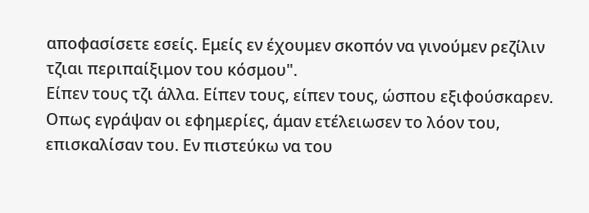αποφασίσετε εσείς. Εμείς εν έχουμεν σκοπόν να γινούμεν ρεζίλιν τζιαι περιπαίξιμον του κόσμου".
Είπεν τους τζι άλλα. Είπεν τους, είπεν τους, ώσπου εξιφούσκαρεν. Οπως εγράψαν οι εφημερίες, άμαν ετέλειωσεν το λόον του, επισκαλίσαν του. Εν πιστεύκω να του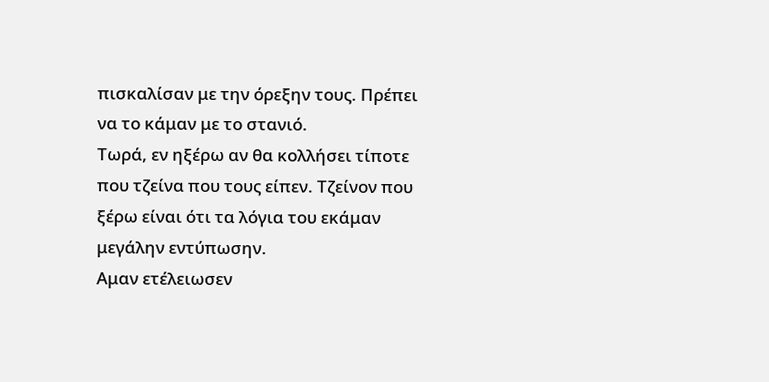πισκαλίσαν με την όρεξην τους. Πρέπει να το κάμαν με το στανιό.
Τωρά, εν ηξέρω αν θα κολλήσει τίποτε που τζείνα που τους είπεν. Τζείνον που ξέρω είναι ότι τα λόγια του εκάμαν μεγάλην εντύπωσην.
Αμαν ετέλειωσεν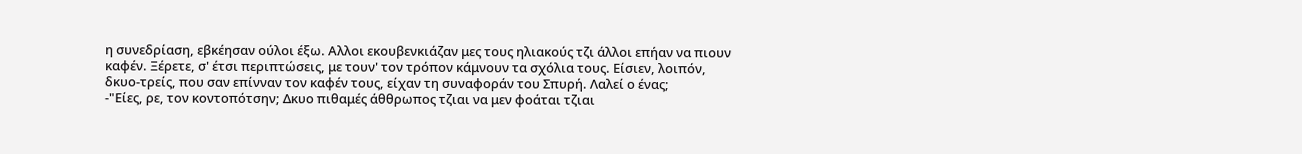η συνεδρίαση, εβκέησαν ούλοι έξω. Αλλοι εκουβενκιάζαν μες τους ηλιακούς τζι άλλοι επήαν να πιουν καφέν. Ξέρετε, σ' έτσι περιπτώσεις, με τουν' τον τρόπον κάμνουν τα σχόλια τους. Είσιεν, λοιπόν, δκυο-τρείς, που σαν επίνναν τον καφέν τους, είχαν τη συναφοράν του Σπυρή. Λαλεί ο ένας;
-"Είες, ρε, τον κοντοπότσην; Δκυο πιθαμές άθθρωπος τζιαι να μεν φοάται τζιαι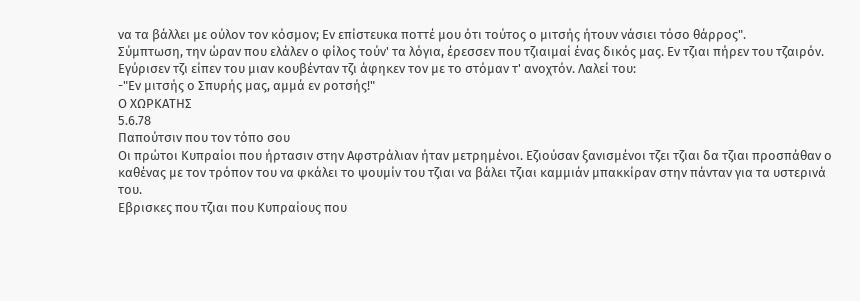να τα βάλλει με ούλον τον κόσμον; Εν επίστευκα ποττέ μου ότι τούτος ο μιτσής ήτουν νάσιει τόσο θάρρος".
Σύμπτωση, την ώραν που ελάλεν ο φίλος τούν' τα λόγια, έρεσσεν που τζιαιμαί ένας δικός μας. Εν τζιαι πήρεν του τζαιρόν. Εγύρισεν τζι είπεν του μιαν κουβένταν τζι άφηκεν τον με το στόμαν τ' ανοχτόν. Λαλεί του:
-"Εν μιτσής ο Σπυρής μας, αμμά εν ροτσής!"
Ο ΧΩΡΚΑΤΗΣ
5.6.78
Παπούτσιν που τον τόπο σου
Οι πρώτοι Κυπραίοι που ήρτασιν στην Αφστράλιαν ήταν μετρημένοι. Εζιούσαν ξανισμένοι τζει τζιαι δα τζιαι προσπάθαν ο καθένας με τον τρόπον του να φκάλει το ψουμίν του τζιαι να βάλει τζιαι καμμιάν μπακκίραν στην πάνταν για τα υστερινά του.
Εβρισκες που τζιαι που Κυπραίους που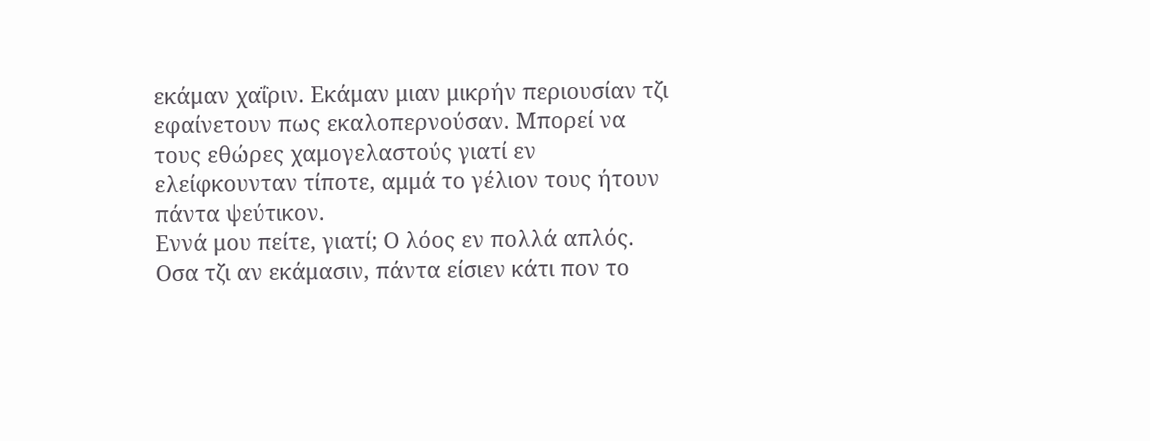εκάμαν χαΐριν. Εκάμαν μιαν μικρήν περιουσίαν τζι εφαίνετουν πως εκαλοπερνούσαν. Μπορεί να τους εθώρες χαμογελαστούς γιατί εν ελείφκουνταν τίποτε, αμμά το γέλιον τους ήτουν πάντα ψεύτικον.
Εννά μου πείτε, γιατί; Ο λόος εν πολλά απλός. Οσα τζι αν εκάμασιν, πάντα είσιεν κάτι πον το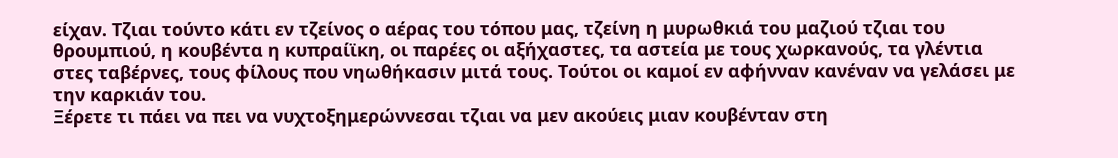είχαν. Τζιαι τούντο κάτι εν τζείνος ο αέρας του τόπου μας, τζείνη η μυρωθκιά του μαζιού τζιαι του θρουμπιού, η κουβέντα η κυπραίϊκη, οι παρέες οι αξήχαστες, τα αστεία με τους χωρκανούς, τα γλέντια στες ταβέρνες, τους φίλους που νηωθήκασιν μιτά τους. Τούτοι οι καμοί εν αφήνναν κανέναν να γελάσει με την καρκιάν του.
Ξέρετε τι πάει να πει να νυχτοξημερώννεσαι τζιαι να μεν ακούεις μιαν κουβένταν στη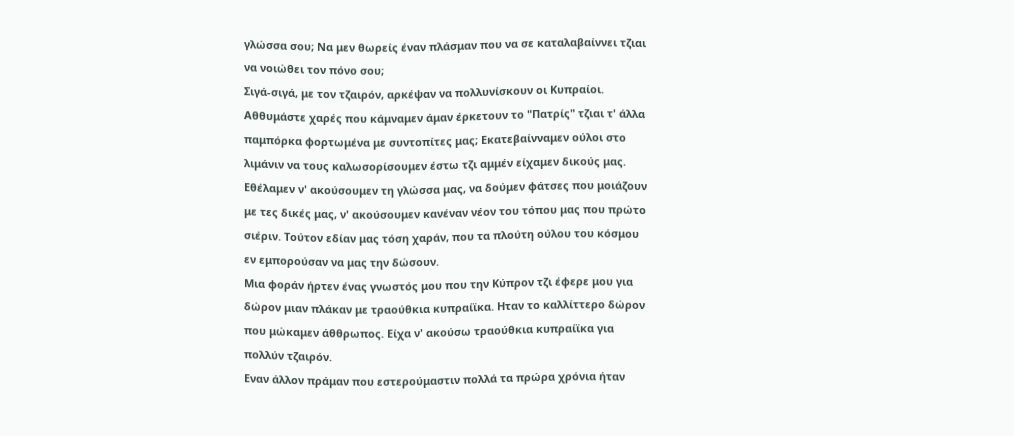γλώσσα σου; Να μεν θωρείς έναν πλάσμαν που να σε καταλαβαίννει τζιαι να νοιώθει τον πόνο σου;
Σιγά-σιγά, με τον τζαιρόν, αρκέψαν να πολλυνίσκουν οι Κυπραίοι. Αθθυμάστε χαρές που κάμναμεν άμαν έρκετουν το "Πατρίς" τζιαι τ' άλλα παμπόρκα φορτωμένα με συντοπίτες μας; Εκατεβαίνναμεν ούλοι στο λιμάνιν να τους καλωσορίσουμεν έστω τζι αμμέν είχαμεν δικούς μας. Εθέλαμεν ν' ακούσουμεν τη γλώσσα μας, να δούμεν φάτσες που μοιάζουν με τες δικές μας, ν' ακούσουμεν κανέναν νέον του τόπου μας που πρώτο σιέριν. Τούτον εδίαν μας τόση χαράν, που τα πλούτη ούλου του κόσμου εν εμπορούσαν να μας την δώσουν.
Μια φοράν ήρτεν ένας γνωστός μου που την Κύπρον τζι έφερε μου για δώρον μιαν πλάκαν με τραούθκια κυπραίϊκα. Ηταν το καλλίττερο δώρον που μώκαμεν άθθρωπος. Είχα ν' ακούσω τραούθκια κυπραίϊκα για πολλύν τζαιρόν.
Εναν άλλον πράμαν που εστερούμαστιν πολλά τα πρώρα χρόνια ήταν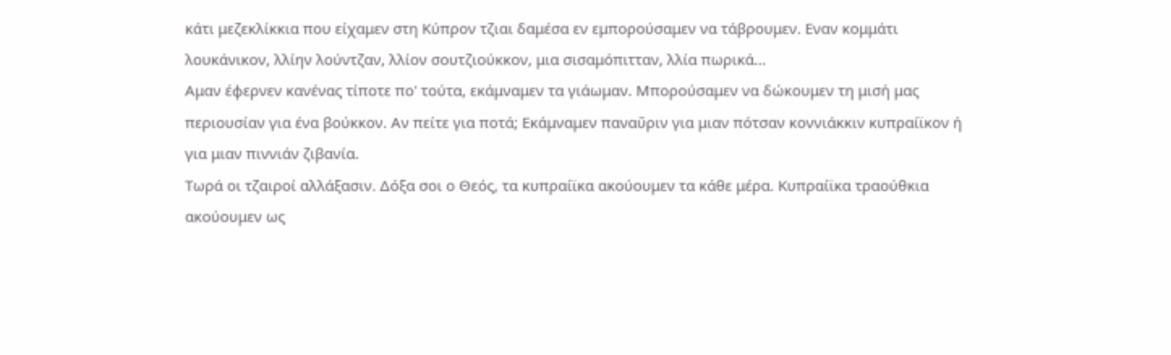κάτι μεζεκλίκκια που είχαμεν στη Κύπρον τζιαι δαμέσα εν εμπορούσαμεν να τάβρουμεν. Εναν κομμάτι λουκάνικον, λλίην λούντζαν, λλίον σουτζιούκκον, μια σισαμόπιτταν, λλία πωρικά...
Αμαν έφερνεν κανένας τίποτε πο' τούτα, εκάμναμεν τα γιάωμαν. Μπορούσαμεν να δώκουμεν τη μισή μας περιουσίαν για ένα βούκκον. Αν πείτε για ποτά; Εκάμναμεν παναΰριν για μιαν πότσαν κοννιάκκιν κυπραίϊκον ή για μιαν πιννιάν ζιβανία.
Τωρά οι τζαιροί αλλάξασιν. Δόξα σοι ο Θεός, τα κυπραίϊκα ακούουμεν τα κάθε μέρα. Κυπραίϊκα τραούθκια ακούουμεν ως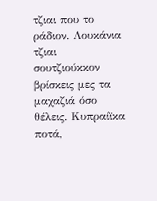τζιαι που το ράδιον. Λουκάνια τζιαι σουτζιούκκον βρίσκεις μες τα μαχαζιά όσο θέλεις. Κυπραίϊκα ποτά,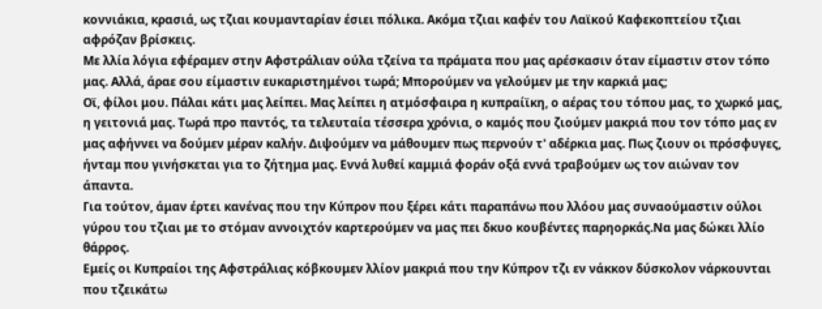κοννιάκια, κρασιά, ως τζιαι κουμανταρίαν έσιει πόλικα. Ακόμα τζιαι καφέν του Λαϊκού Καφεκοπτείου τζιαι αφρόζαν βρίσκεις.
Με λλία λόγια εφέραμεν στην Αφστράλιαν ούλα τζείνα τα πράματα που μας αρέσκασιν όταν είμαστιν στον τόπο μας. Αλλά, άραε σου είμαστιν ευκαριστημένοι τωρά; Μπορούμεν να γελούμεν με την καρκιά μας;
Οϊ, φίλοι μου. Πάλαι κάτι μας λείπει. Μας λείπει η ατμόσφαιρα η κυπραίϊκη, ο αέρας του τόπου μας, το χωρκό μας, η γειτονιά μας. Τωρά προ παντός, τα τελευταία τέσσερα χρόνια, ο καμός που ζιούμεν μακριά που τον τόπο μας εν μας αφήννει να δούμεν μέραν καλήν. Διψούμεν να μάθουμεν πως περνούν τ' αδέρκια μας. Πως ζιουν οι πρόσφυγες, ήνταμ που γινήσκεται για το ζήτημα μας. Εννά λυθεί καμμιά φοράν οξά εννά τραβούμεν ως τον αιώναν τον άπαντα.
Για τούτον, άμαν έρτει κανένας που την Κύπρον που ξέρει κάτι παραπάνω που λλόου μας συναούμαστιν ούλοι γύρου του τζιαι με το στόμαν αννοιχτόν καρτερούμεν να μας πει δκυο κουβέντες παρηορκάς.Να μας δώκει λλίο θάρρος.
Εμείς οι Κυπραίοι της Αφστράλιας κόβκουμεν λλίον μακριά που την Κύπρον τζι εν νάκκον δύσκολον νάρκουνται που τζεικάτω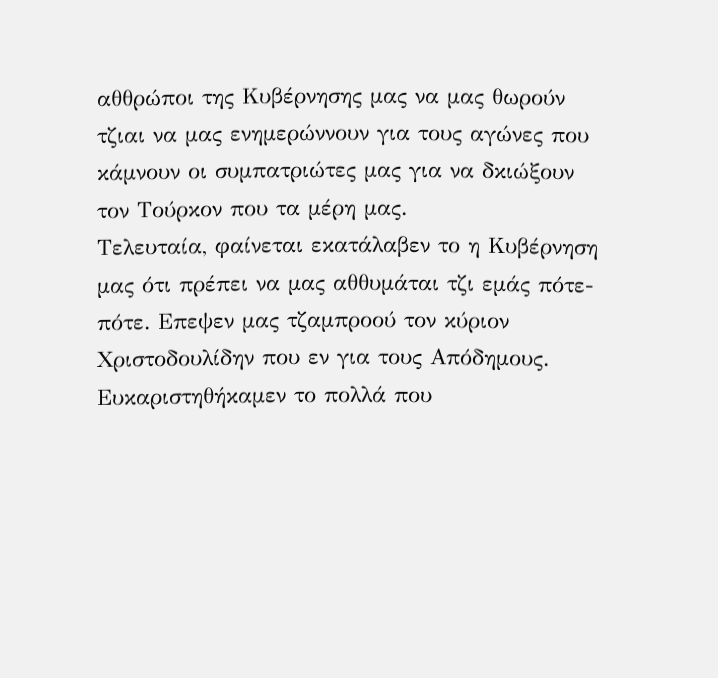αθθρώποι της Κυβέρνησης μας να μας θωρούν τζιαι να μας ενημερώννουν για τους αγώνες που κάμνουν οι συμπατριώτες μας για να δκιώξουν τον Τούρκον που τα μέρη μας.
Τελευταία, φαίνεται εκατάλαβεν το η Κυβέρνηση μας ότι πρέπει να μας αθθυμάται τζι εμάς πότε-πότε. Επεψεν μας τζαμπροού τον κύριον Χριστοδουλίδην που εν για τους Απόδημους. Ευκαριστηθήκαμεν το πολλά που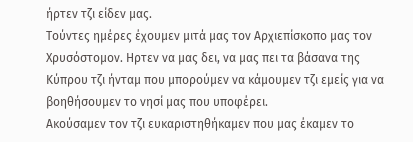ήρτεν τζι είδεν μας.
Τούντες ημέρες έχουμεν μιτά μας τον Αρχιεπίσκοπο μας τον Χρυσόστομον. Ηρτεν να μας δει, να μας πει τα βάσανα της Κύπρου τζι ήνταμ που μπορούμεν να κάμουμεν τζι εμείς για να βοηθήσουμεν το νησί μας που υποφέρει.
Ακούσαμεν τον τζι ευκαριστηθήκαμεν που μας έκαμεν το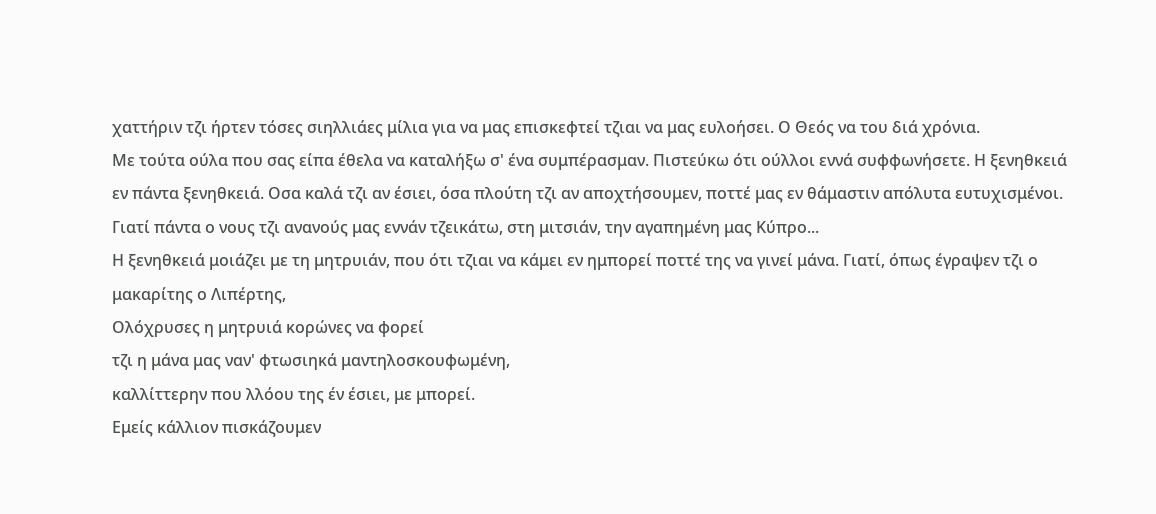χαττήριν τζι ήρτεν τόσες σιηλλιάες μίλια για να μας επισκεφτεί τζιαι να μας ευλοήσει. Ο Θεός να του διά χρόνια.
Με τούτα ούλα που σας είπα έθελα να καταλήξω σ' ένα συμπέρασμαν. Πιστεύκω ότι ούλλοι εννά συφφωνήσετε. Η ξενηθκειά εν πάντα ξενηθκειά. Οσα καλά τζι αν έσιει, όσα πλούτη τζι αν αποχτήσουμεν, ποττέ μας εν θάμαστιν απόλυτα ευτυχισμένοι. Γιατί πάντα ο νους τζι ανανούς μας εννάν τζεικάτω, στη μιτσιάν, την αγαπημένη μας Κύπρο...
Η ξενηθκειά μοιάζει με τη μητρυιάν, που ότι τζιαι να κάμει εν ημπορεί ποττέ της να γινεί μάνα. Γιατί, όπως έγραψεν τζι ο μακαρίτης ο Λιπέρτης,
Ολόχρυσες η μητρυιά κορώνες να φορεί
τζι η μάνα μας ναν' φτωσιηκά μαντηλοσκουφωμένη,
καλλίττερην που λλόου της έν έσιει, με μπορεί.
Εμείς κάλλιον πισκάζουμεν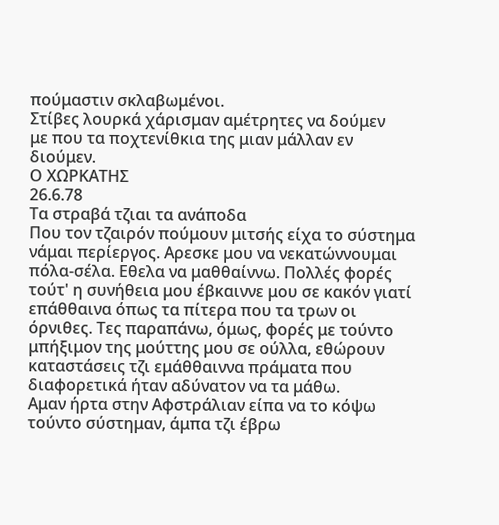πούμαστιν σκλαβωμένοι.
Στίβες λουρκά χάρισμαν αμέτρητες να δούμεν
με που τα ποχτενίθκια της μιαν μάλλαν εν διούμεν.
Ο ΧΩΡΚΑΤΗΣ
26.6.78
Τα στραβά τζιαι τα ανάποδα
Που τον τζαιρόν πούμουν μιτσής είχα το σύστημα νάμαι περίεργος. Αρεσκε μου να νεκατώννουμαι πόλα-σέλα. Εθελα να μαθθαίννω. Πολλές φορές τούτ' η συνήθεια μου έβκαιννε μου σε κακόν γιατί επάθθαινα όπως τα πίτερα που τα τρων οι όρνιθες. Τες παραπάνω, όμως, φορές με τούντο μπήξιμον της μούττης μου σε ούλλα, εθώρουν καταστάσεις τζι εμάθθαιννα πράματα που διαφορετικά ήταν αδύνατον να τα μάθω.
Αμαν ήρτα στην Αφστράλιαν είπα να το κόψω τούντο σύστημαν, άμπα τζι έβρω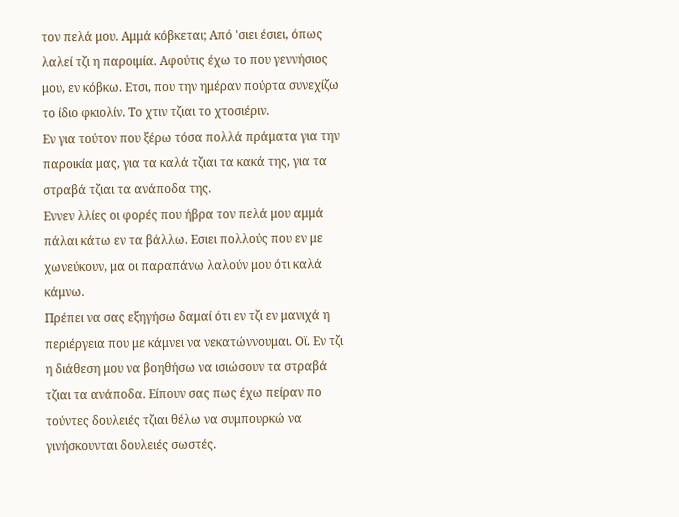τον πελά μου. Αμμά κόβκεται; Από 'σιει έσιει, όπως λαλεί τζι η παροιμία. Αφούτις έχω το που γεννήσιος μου, εν κόβκω. Ετσι, που την ημέραν πούρτα συνεχίζω το ίδιο φκιολίν. Το χτιν τζιαι το χτοσιέριν.
Εν για τούτον που ξέρω τόσα πολλά πράματα για την παροικία μας, για τα καλά τζιαι τα κακά της, για τα στραβά τζιαι τα ανάποδα της.
Εννεν λλίες οι φορές που ήβρα τον πελά μου αμμά πάλαι κάτω εν τα βάλλω. Εσιει πολλούς που εν με χωνεύκουν, μα οι παραπάνω λαλούν μου ότι καλά κάμνω.
Πρέπει να σας εξηγήσω δαμαί ότι εν τζι εν μανιχά η περιέργεια που με κάμνει να νεκατώννουμαι. Οϊ. Εν τζι η διάθεση μου να βοηθήσω να ισιώσουν τα στραβά τζιαι τα ανάποδα. Είπουν σας πως έχω πείραν πο τούντες δουλειές τζιαι θέλω να συμπουρκώ να γινήσκουνται δουλειές σωστές.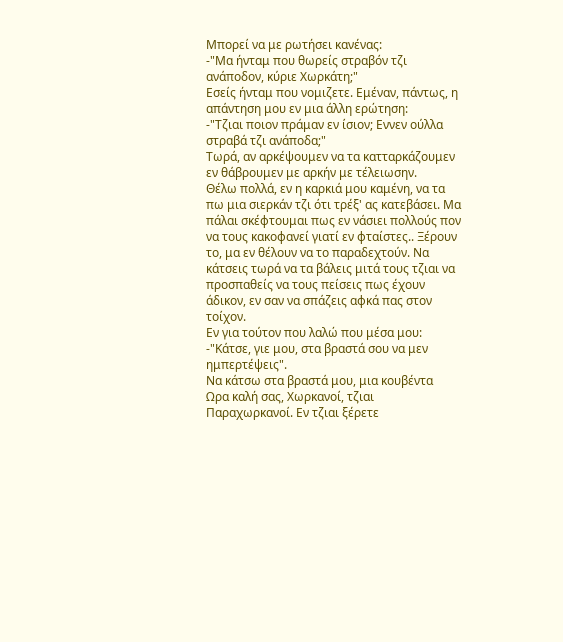Μπορεί να με ρωτήσει κανένας:
-"Μα ήνταμ που θωρείς στραβόν τζι ανάποδον, κύριε Χωρκάτη;"
Εσείς ήνταμ που νομιζετε. Εμέναν, πάντως, η απάντηση μου εν μια άλλη ερώτηση:
-"Τζιαι ποιον πράμαν εν ίσιον; Εννεν ούλλα στραβά τζι ανάποδα;"
Τωρά, αν αρκέψουμεν να τα κατταρκάζουμεν εν θάβρουμεν με αρκήν με τέλειωσην.
Θέλω πολλά, εν η καρκιά μου καμένη, να τα πω μια σιερκάν τζι ότι τρέξ' ας κατεβάσει. Μα πάλαι σκέφτουμαι πως εν νάσιει πολλούς πον να τους κακοφανεί γιατί εν φταίστες.. Ξέρουν το, μα εν θέλουν να το παραδεχτούν. Να κάτσεις τωρά να τα βάλεις μιτά τους τζιαι να προσπαθείς να τους πείσεις πως έχουν άδικον, εν σαν να σπάζεις αφκά πας στον τοίχον.
Εν για τούτον που λαλώ που μέσα μου:
-"Κάτσε, γιε μου, στα βραστά σου να μεν ημπερτέψεις".
Να κάτσω στα βραστά μου, μια κουβέντα
Ωρα καλή σας, Χωρκανοί, τζιαι Παραχωρκανοί. Εν τζιαι ξέρετε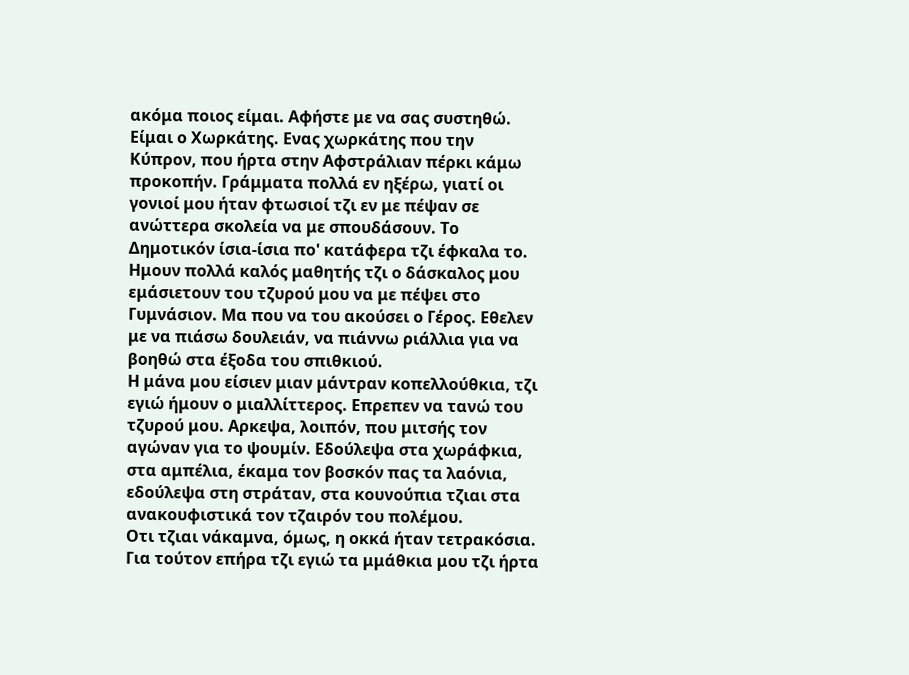ακόμα ποιος είμαι. Αφήστε με να σας συστηθώ.
Είμαι ο Χωρκάτης. Ενας χωρκάτης που την Κύπρον, που ήρτα στην Αφστράλιαν πέρκι κάμω προκοπήν. Γράμματα πολλά εν ηξέρω, γιατί οι γονιοί μου ήταν φτωσιοί τζι εν με πέψαν σε ανώττερα σκολεία να με σπουδάσουν. Το Δημοτικόν ίσια-ίσια πο' κατάφερα τζι έφκαλα το. Ημουν πολλά καλός μαθητής τζι ο δάσκαλος μου εμάσιετουν του τζυρού μου να με πέψει στο Γυμνάσιον. Μα που να του ακούσει ο Γέρος. Εθελεν με να πιάσω δουλειάν, να πιάννω ριάλλια για να βοηθώ στα έξοδα του σπιθκιού.
Η μάνα μου είσιεν μιαν μάντραν κοπελλούθκια, τζι εγιώ ήμουν ο μιαλλίττερος. Επρεπεν να τανώ του τζυρού μου. Αρκεψα, λοιπόν, που μιτσής τον αγώναν για το ψουμίν. Εδούλεψα στα χωράφκια, στα αμπέλια, έκαμα τον βοσκόν πας τα λαόνια, εδούλεψα στη στράταν, στα κουνούπια τζιαι στα ανακουφιστικά τον τζαιρόν του πολέμου.
Οτι τζιαι νάκαμνα, όμως, η οκκά ήταν τετρακόσια. Για τούτον επήρα τζι εγιώ τα μμάθκια μου τζι ήρτα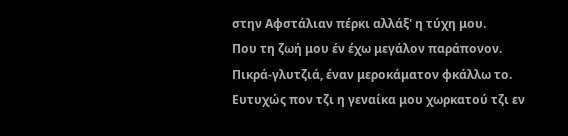στην Αφστάλιαν πέρκι αλλάξ' η τύχη μου.
Που τη ζωή μου έν έχω μεγάλον παράπονον. Πικρά-γλυτζιά, έναν μεροκάματον φκάλλω το. Ευτυχώς πον τζι η γεναίκα μου χωρκατού τζι εν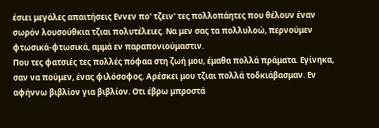έσιει μεγάλες απαιτήσεις Εννεν πο' τζειν' τες πολλοπάητες που θέλουν έναν σωρόν λουσούθκια τζιαι πολυτέλειες. Να μεν σας τα πολλυλοώ, περνούμεν φτωσικά-φτωσικά, αμμά εν παραπονιούμαστιν.
Που τες φατσιές τες πολλές πόφαα στη ζωή μου, έμαθα πολλά πράματα. Εγίνηκα, σαν να πούμεν, ένας φιλόσοφος. Αρέσκει μου τζιαι πολλά τοδκιάβασμαν. Εν αφήννω βιβλίον για βιβλίον. Οτι έβρω μπροστά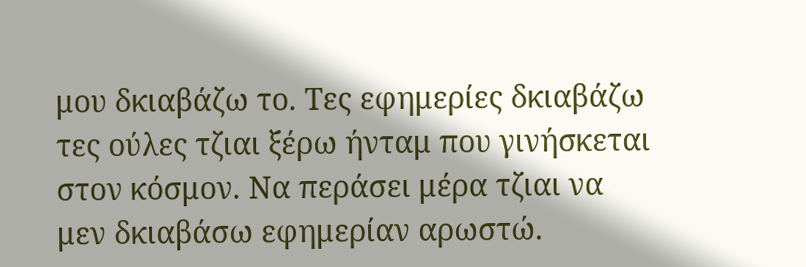μου δκιαβάζω το. Τες εφημερίες δκιαβάζω τες ούλες τζιαι ξέρω ήνταμ που γινήσκεται στον κόσμον. Να περάσει μέρα τζιαι να μεν δκιαβάσω εφημερίαν αρωστώ.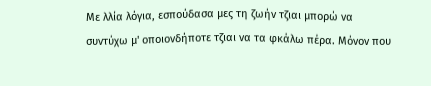Με λλία λόγια, εσπούδασα μες τη ζωήν τζιαι μπορώ να συντύχω μ' οποιονδήποτε τζιαι να τα φκάλω πέρα. Μόνον που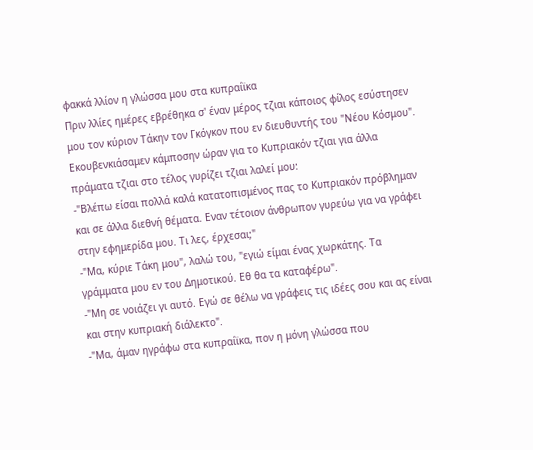φακκά λλίον η γλώσσα μου στα κυπραίϊκα
Πριν λλίες ημέρες εβρέθηκα σ' έναν μέρος τζιαι κάποιος φίλος εσύστησεν μου τον κύριον Τάκην τον Γκόγκον που εν διευθυντής του "Νέου Κόσμου". Εκουβενκιάσαμεν κάμποσην ώραν για το Κυπριακόν τζιαι για άλλα πράματα τζιαι στο τέλος γυρίζει τζιαι λαλεί μου:
-"Βλέπω είσαι πολλά καλά κατατοπισμένος πας το Κυπριακόν πρόβλημαν και σε άλλα διεθνή θέματα. Εναν τέτοιον άνθρωπον γυρεύω για να γράφει στην εφημερίδα μου. Τι λες, έρχεσαι;"
-"Μα, κύριε Τάκη μου", λαλώ του, "εγιώ είμαι ένας χωρκάτης. Τα γράμματα μου εν του Δημοτικού. Εθ θα τα καταφέρω".
-"Μη σε νοιάζει γι αυτό. Εγώ σε θέλω να γράφεις τις ιδέες σου και ας είναι και στην κυπριακή διάλεκτο".
-"Μα, άμαν ηγράφω στα κυπραίϊκα, πον η μόνη γλώσσα που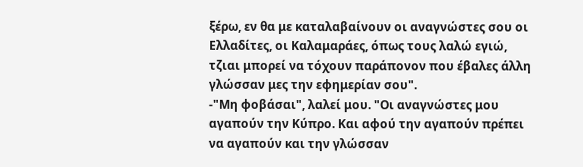ξέρω, εν θα με καταλαβαίνουν οι αναγνώστες σου οι Ελλαδίτες, οι Καλαμαράες, όπως τους λαλώ εγιώ, τζιαι μπορεί να τόχουν παράπονον που έβαλες άλλη γλώσσαν μες την εφημερίαν σου".
-"Μη φοβάσαι", λαλεί μου. "Οι αναγνώστες μου αγαπούν την Κύπρο. Και αφού την αγαπούν πρέπει να αγαπούν και την γλώσσαν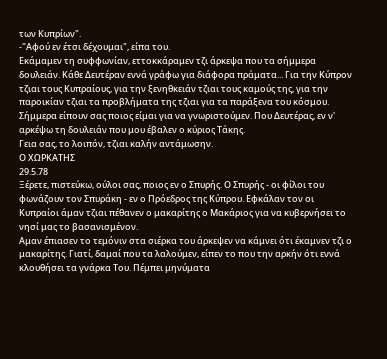των Κυπρίων".
-"Αφού εν έτσι δέχουμαι", είπα του.
Εκάμαμεν τη συφφωνίαν, εττοκκάραμεν τζι άρκεψα που τα σήμμερα δουλειάν. Κάθε Δευτέραν εννά γράφω για διάφορα πράματα... Για την Κύπρον τζιαι τους Κυπραίους, για την ξενηθκειάν τζιαι τους καμούς της, για την παροικίαν τζιαι τα προβλήματα της τζιαι για τα παράξενα του κόσμου.
Σήμμερα είπουν σας ποιος είμαι για να γνωριστούμεν. Που Δευτέρας, εν ν' αρκέψω τη δουλειάν που μου έβαλεν ο κύριος Τάκης.
Γεια σας, το λοιπόν, τζιαι καλήν αντάμωσην.
Ο ΧΩΡΚΑΤΗΣ
29.5.78
Ξέρετε, πιστεύκω, ούλοι σας, ποιος εν ο Σπυρής. Ο Σπυρής - οι φίλοι του φωνάζουν τον Σπυράκη - εν ο Πρόεδρος της Κύπρου. Εφκάλαν τον οι Κυπραίοι άμαν τζιαι πέθανεν ο μακαρίτης ο Μακάριος για να κυβερνήσει το νησί μας το βασανισμένον.
Αμαν έπιασεν το τεμόνιν στα σιέρκα του άρκεψεν να κάμνει ότι έκαμνεν τζι ο μακαρίτης. Γιατί, δαμαί που τα λαλούμεν, είπεν το που την αρκήν ότι εννά κλουθήσει τα γνάρκα Του. Πέμπει μηνύματα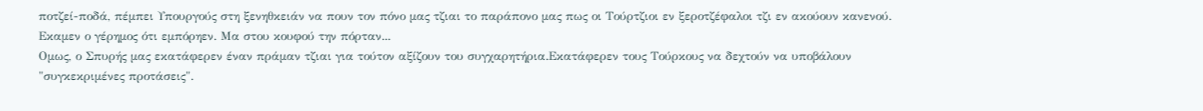ποτζεί-ποδά, πέμπει Υπουργούς στη ξενηθκειάν να πουν τον πόνο μας τζιαι το παράπονο μας πως οι Τούρτζιοι εν ξεροτζέφαλοι τζι εν ακούουν κανενού. Εκαμεν ο γέρημος ότι εμπόρηεν. Μα στου κουφού την πόρταν...
Ομως, ο Σπυρής μας εκατάφερεν έναν πράμαν τζιαι για τούτον αξίζουν του συγχαρητήρια.Εκατάφερεν τους Τούρκους να δεχτούν να υποβάλουν "συγκεκριμένες προτάσεις".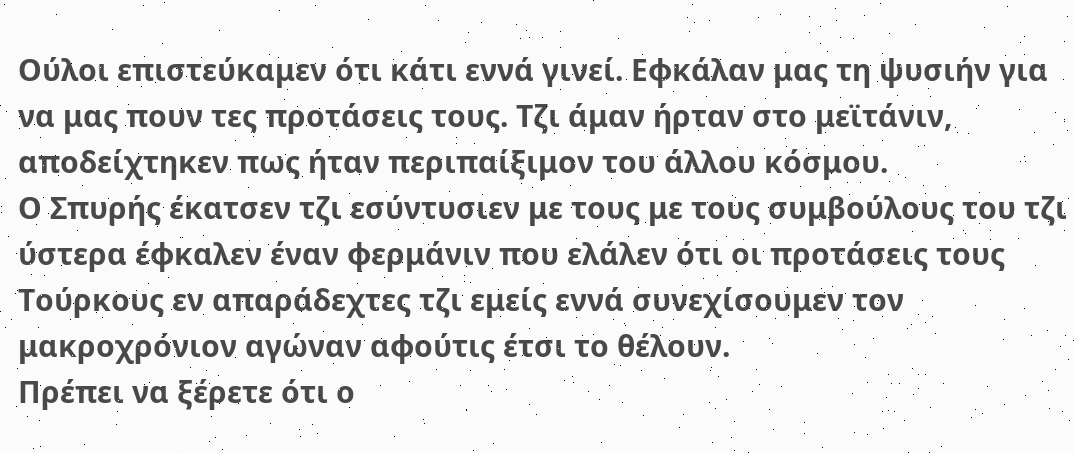Ούλοι επιστεύκαμεν ότι κάτι εννά γινεί. Εφκάλαν μας τη ψυσιήν για να μας πουν τες προτάσεις τους. Τζι άμαν ήρταν στο μεϊτάνιν, αποδείχτηκεν πως ήταν περιπαίξιμον του άλλου κόσμου.
Ο Σπυρής έκατσεν τζι εσύντυσιεν με τους με τους συμβούλους του τζι ύστερα έφκαλεν έναν φερμάνιν που ελάλεν ότι οι προτάσεις τους Τούρκους εν απαράδεχτες τζι εμείς εννά συνεχίσουμεν τον μακροχρόνιον αγώναν αφούτις έτσι το θέλουν.
Πρέπει να ξέρετε ότι ο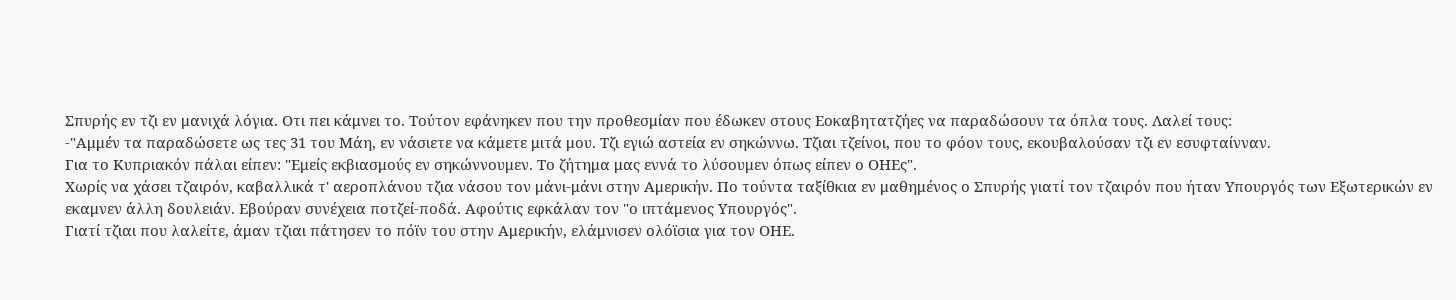Σπυρής εν τζι εν μανιχά λόγια. Οτι πει κάμνει το. Τούτον εφάνηκεν που την προθεσμίαν που έδωκεν στους Εοκαβητατζήες να παραδώσουν τα όπλα τους. Λαλεί τους:
-"Αμμέν τα παραδώσετε ως τες 31 του Μάη, εν νάσιετε να κάμετε μιτά μου. Τζι εγιώ αστεία εν σηκώννω. Τζιαι τζείνοι, που το φόον τους, εκουβαλούσαν τζι εν εσυφταίνναν.
Για το Κυπριακόν πάλαι είπεν: "Εμείς εκβιασμούς εν σηκώννουμεν. Το ζήτημα μας εννά το λύσουμεν όπως είπεν ο ΟΗΕς".
Χωρίς να χάσει τζαιρόν, καβαλλικά τ' αεροπλάνου τζια νάσου τον μάνι-μάνι στην Αμερικήν. Πο τούντα ταξίθκια εν μαθημένος ο Σπυρής γιατί τον τζαιρόν που ήταν Υπουργός των Εξωτερικών εν εκαμνεν άλλη δουλειάν. Εβούραν συνέχεια ποτζεί-ποδά. Αφούτις εφκάλαν τον "ο ιπτάμενος Υπουργός".
Γιατί τζιαι που λαλείτε, άμαν τζιαι πάτησεν το πόϊν του στην Αμερικήν, ελάμνισεν ολόϊσια για τον ΟΗΕ.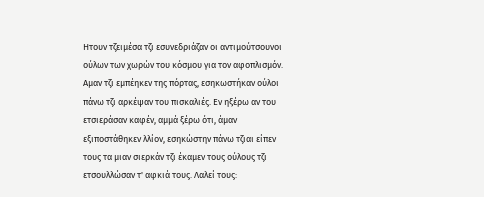Ητουν τζειμέσα τζι εσυνεδριάζαν οι αντιμούτσουνοι ούλων των χωρών του κόσμου για τον αφοπλισμόν.
Αμαν τζι εμπέηκεν της πόρτας, εσηκωστήκαν ούλοι πάνω τζι αρκέψαν του πισκαλιές. Εν ηξέρω αν του ετσιεράσαν καφέν, αμμά ξέρω ότι, άμαν εξιποστάθηκεν λλίον, εσηκώστην πάνω τζιαι είπεν τους τα μιαν σιερκάν τζι έκαμεν τους ούλους τζι ετσουλλώσαν τ' αφκιά τους. Λαλεί τους: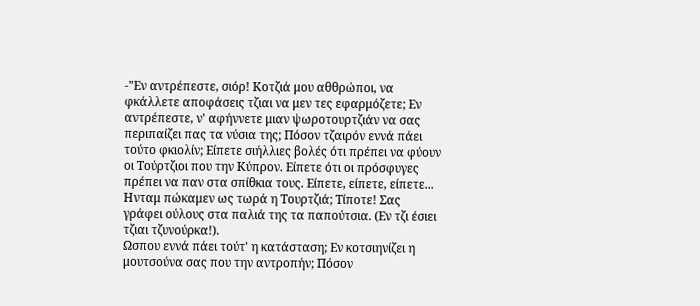-"Εν αντρέπεστε, σιόρ! Κοτζιά μου αθθρώποι, να φκάλλετε αποφάσεις τζιαι να μεν τες εφαρμόζετε; Εν αντρέπεστε, ν' αφήννετε μιαν ψωροτουρτζιάν να σας περιπαίζει πας τα νύσια της; Πόσον τζαιρόν εννά πάει τούτο φκιολίν; Είπετε σιήλλιες βολές ότι πρέπει να φύουν οι Τούρτζιοι που την Κύπρον. Είπετε ότι οι πρόσφυγες πρέπει να παν στα σπίθκια τους. Είπετε, είπετε, είπετε... Ηνταμ πώκαμεν ως τωρά η Τουρτζιά; Τίποτε! Σας γράφει ούλους στα παλιά της τα παπούτσια. (Εν τζι έσιει τζιαι τζυνούρκα!).
Ωσπου εννά πάει τούτ' η κατάσταση; Εν κοτσιηνίζει η μουτσούνα σας που την αντροπήν; Πόσον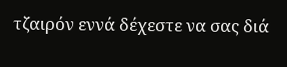τζαιρόν εννά δέχεστε να σας διά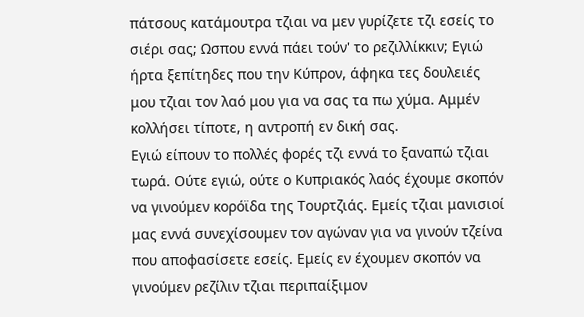πάτσους κατάμουτρα τζιαι να μεν γυρίζετε τζι εσείς το σιέρι σας; Ωσπου εννά πάει τούν' το ρεζιλλίκκιν; Εγιώ ήρτα ξεπίτηδες που την Κύπρον, άφηκα τες δουλειές μου τζιαι τον λαό μου για να σας τα πω χύμα. Αμμέν κολλήσει τίποτε, η αντροπή εν δική σας.
Εγιώ είπουν το πολλές φορές τζι εννά το ξαναπώ τζιαι τωρά. Ούτε εγιώ, ούτε ο Κυπριακός λαός έχουμε σκοπόν να γινούμεν κορόϊδα της Τουρτζιάς. Εμείς τζιαι μανισιοί μας εννά συνεχίσουμεν τον αγώναν για να γινούν τζείνα που αποφασίσετε εσείς. Εμείς εν έχουμεν σκοπόν να γινούμεν ρεζίλιν τζιαι περιπαίξιμον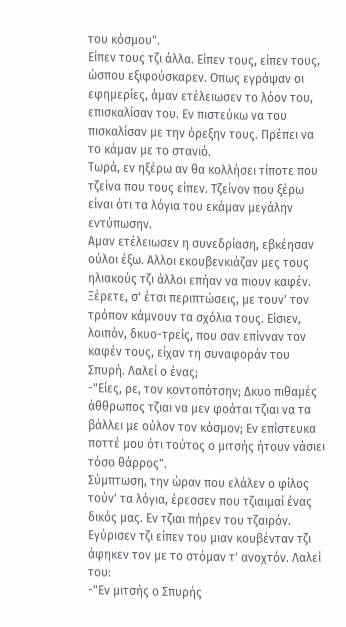του κόσμου".
Είπεν τους τζι άλλα. Είπεν τους, είπεν τους, ώσπου εξιφούσκαρεν. Οπως εγράψαν οι εφημερίες, άμαν ετέλειωσεν το λόον του, επισκαλίσαν του. Εν πιστεύκω να του πισκαλίσαν με την όρεξην τους. Πρέπει να το κάμαν με το στανιό.
Τωρά, εν ηξέρω αν θα κολλήσει τίποτε που τζείνα που τους είπεν. Τζείνον που ξέρω είναι ότι τα λόγια του εκάμαν μεγάλην εντύπωσην.
Αμαν ετέλειωσεν η συνεδρίαση, εβκέησαν ούλοι έξω. Αλλοι εκουβενκιάζαν μες τους ηλιακούς τζι άλλοι επήαν να πιουν καφέν. Ξέρετε, σ' έτσι περιπτώσεις, με τουν' τον τρόπον κάμνουν τα σχόλια τους. Είσιεν, λοιπόν, δκυο-τρείς, που σαν επίνναν τον καφέν τους, είχαν τη συναφοράν του Σπυρή. Λαλεί ο ένας;
-"Είες, ρε, τον κοντοπότσην; Δκυο πιθαμές άθθρωπος τζιαι να μεν φοάται τζιαι να τα βάλλει με ούλον τον κόσμον; Εν επίστευκα ποττέ μου ότι τούτος ο μιτσής ήτουν νάσιει τόσο θάρρος".
Σύμπτωση, την ώραν που ελάλεν ο φίλος τούν' τα λόγια, έρεσσεν που τζιαιμαί ένας δικός μας. Εν τζιαι πήρεν του τζαιρόν. Εγύρισεν τζι είπεν του μιαν κουβένταν τζι άφηκεν τον με το στόμαν τ' ανοχτόν. Λαλεί του:
-"Εν μιτσής ο Σπυρής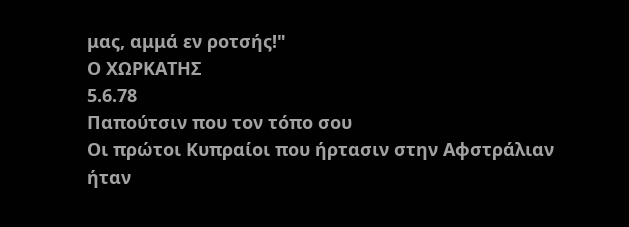μας, αμμά εν ροτσής!"
Ο ΧΩΡΚΑΤΗΣ
5.6.78
Παπούτσιν που τον τόπο σου
Οι πρώτοι Κυπραίοι που ήρτασιν στην Αφστράλιαν ήταν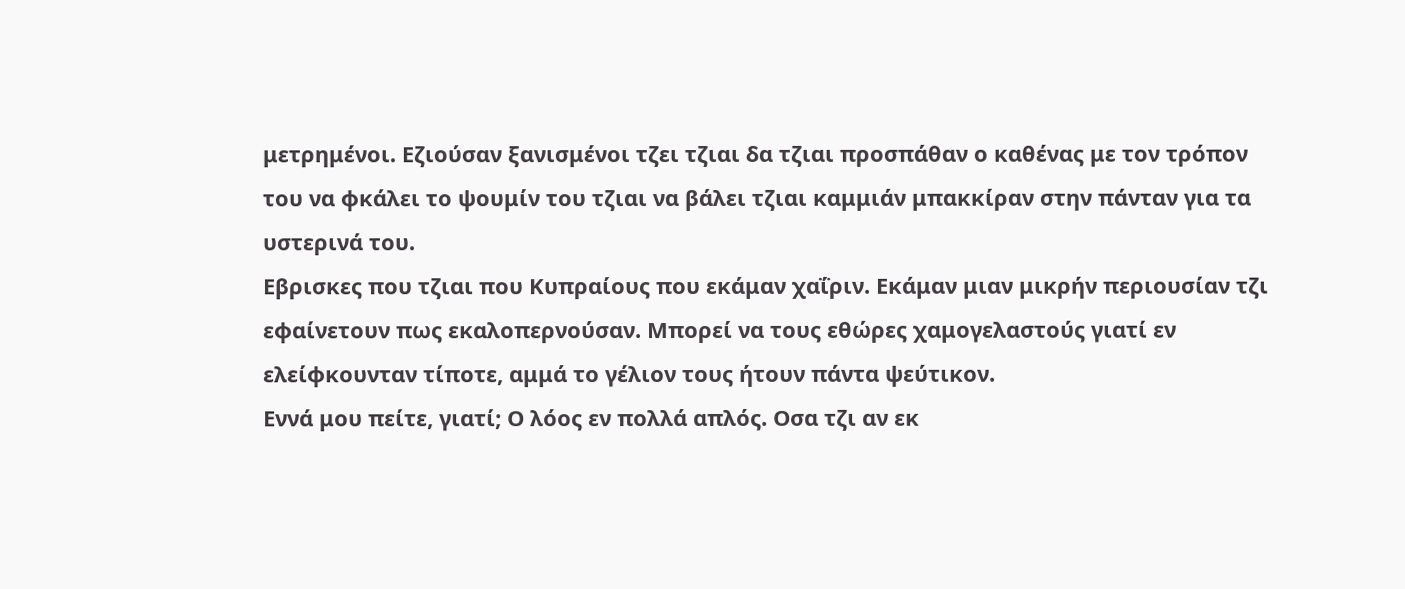μετρημένοι. Εζιούσαν ξανισμένοι τζει τζιαι δα τζιαι προσπάθαν ο καθένας με τον τρόπον του να φκάλει το ψουμίν του τζιαι να βάλει τζιαι καμμιάν μπακκίραν στην πάνταν για τα υστερινά του.
Εβρισκες που τζιαι που Κυπραίους που εκάμαν χαΐριν. Εκάμαν μιαν μικρήν περιουσίαν τζι εφαίνετουν πως εκαλοπερνούσαν. Μπορεί να τους εθώρες χαμογελαστούς γιατί εν ελείφκουνταν τίποτε, αμμά το γέλιον τους ήτουν πάντα ψεύτικον.
Εννά μου πείτε, γιατί; Ο λόος εν πολλά απλός. Οσα τζι αν εκ